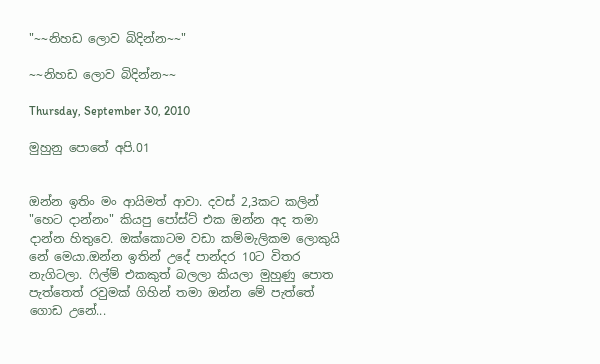"~~නිහඩ ලොව බිදින්න~~"

~~නිහඩ ලොව බිදින්න~~

Thursday, September 30, 2010

මුහුනු පොතේ අපි.01


ඔන්න ඉතිං මං ආයිමත් ආවා. දවස් 2,3කට කලින් "හෙට දාන්නං" කියපු පෝස්ට් එක ඔන්න අද තමා දාන්න හිතුවෙ. ඔක්කොටම වඩා කම්මැලිකම ලොකුයි නේ මෙයා.ඔන්න ඉතින් උදේ පාන්දර 10ට විතර නැගිටලා. ෆිල්ම් එකකුත් බලලා කියලා මුහුණු පොත පැත්තෙත් රවුමක් ගිහින් තමා ඔන්න මේ පැත්තේ ගොඩ උනේ...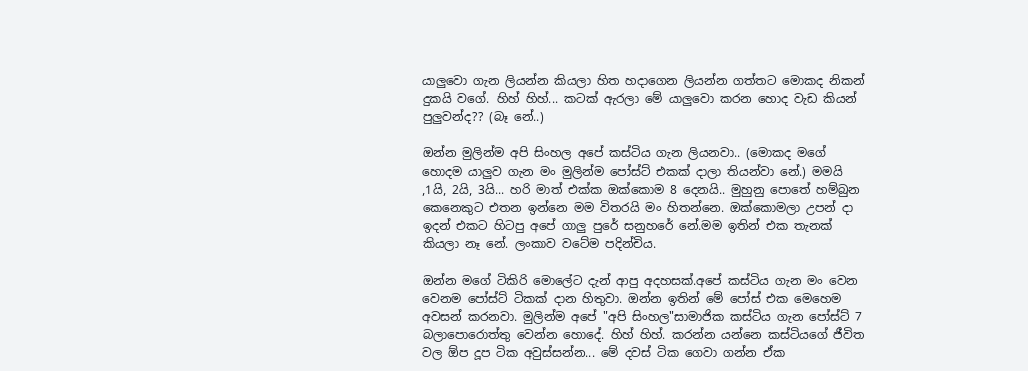යාලුවො ගැන ලියන්න කියලා හිත හදාගෙන ලියන්න ගත්තට මොකද නිකන් දුකයි වගේ. හිහ් හිහ්... කටක් ඇරලා මේ යාලුවො කරන හොද වැඩ කියන් පුලුවන්ද?? (බෑ නේ..)

ඔන්න මුලින්ම අපි සිංහල අපේ කස්ටිය ගැන ලියනවා.. (මොකද මගේ හොදම යාලුව ගැන මං මුලින්ම පෝස්ට් එකක් දාලා තියන්වා නේ.) මමයි ,1යි, 2යි, 3යි... හරි මාත් එක්ක ඔක්කොම 8 දෙනයි.. මුහුනු පොතේ හම්බුන කෙනෙකුට එතන ඉන්නෙ මම විතරයි මං හිතන්නෙ. ඔක්කොමලා උපන් දා ඉදන් එකට හිටපු අපේ ගාලු පුරේ සනුහරේ නේ.මම ඉතින් එක තැනක් කියලා නෑ නේ. ලංකාව වටේම පදින්චිය.

ඔන්න මගේ ටිකිරි මොලේට දැන් ආපු අදහසක්.අපේ කස්ටිය ගැන මං වෙන වෙනම පෝස්ට් ටිකක් දාන හිතුවා. ඔන්න ඉතින් මේ පෝස් එක මෙහෙම අවසන් කරනවා. මුලින්ම අපේ "අපි සිංහල"සාමාජික කස්ටිය ගැන පෝස්ට් 7 බලාපොරොත්තු වෙන්න හොදේ. හිහ් හිහ්. කරන්න යන්නෙ කස්ටියගේ ජීවිත වල ඕප දූප ටික අවුස්සන්න... මේ දවස් ටික ගෙවා ගන්න ඒක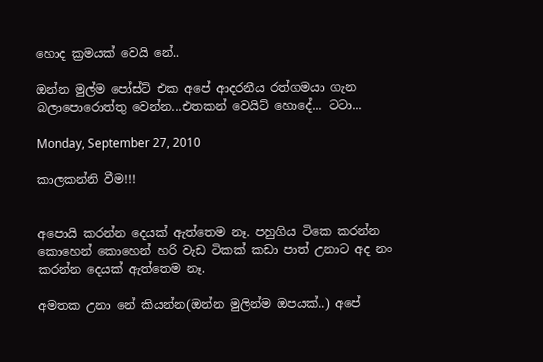හොද ක්‍රමයක් වෙයි නේ..

ඔන්න මුල්ම පෝස්ට් එක අපේ ආදරනීය රත්ගමයා ගැන බලාපොරොත්තු වෙන්න...එතකන් වෙයිට් හොදේ... ටටා...

Monday, September 27, 2010

කාලකන්නි වීම!!!


අපොයි කරන්න දෙයක් ඇත්තෙම නෑ. පහුගිය ටිකෙ කරන්න කොහෙන් කොහෙන් හරි වැඩ ටිකක් කඩා පාත් උනාට අද නං කරන්න දෙයක් ඇත්තෙම නෑ.

අමතක උනා නේ කියන්න(ඔන්න මුලින්ම ඔපයක්..) අපේ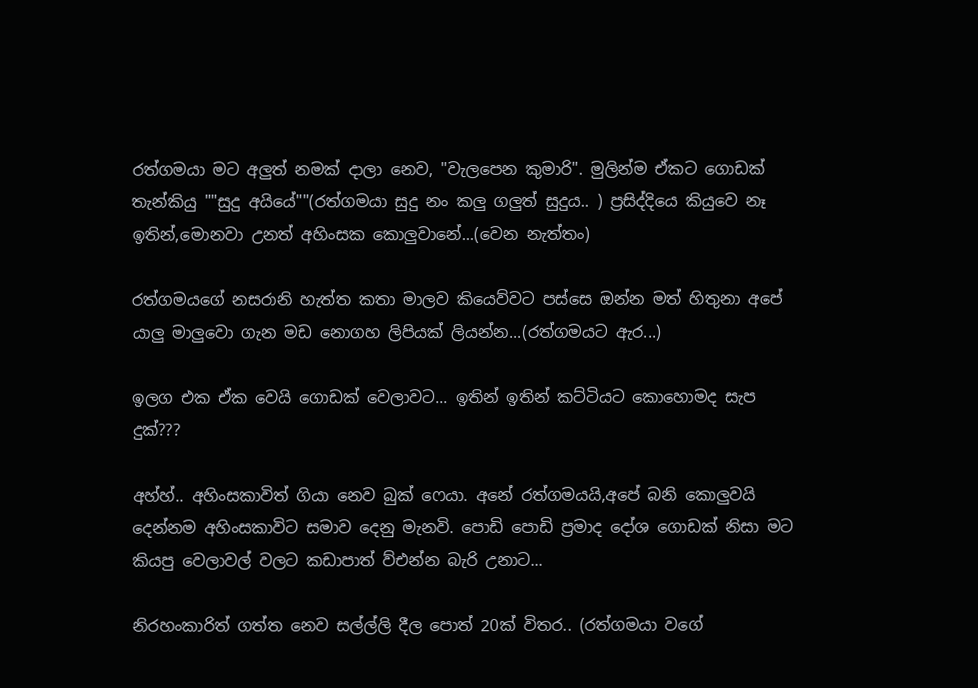රත්ගමයා මට අලුත් නමක් දාලා නෙව, "වැලපෙන කුමාරි". මුලින්ම ඒකට ගොඩක් තැන්කියු ""සුදු අයියේ""(රත්ගමයා සුදු නං කලු ගලුත් සුදුය.. ) ප්‍රසිද්දියෙ කියුවෙ නෑ ඉතින්,මොනවා උනත් අහිංසක කොලුවානේ...(වෙන නැත්තං)

රත්ගමයගේ නසරානි හැත්ත කතා මාලව කියෙව්වට පස්සෙ ඔන්න මත් හිතුනා අපේ යාලු මාලුවො ගැන මඩ නොගහ ලිපියක් ලියන්න...(රත්ගමයට ඇර...)

ඉලග එක ඒක වෙයි ගොඩක් වෙලාවට... ඉතින් ඉතින් කට්ටියට කොහොමද සැප දුක්???

අහ්හ්.. අහිංසකාවිත් ගියා නෙව බුක් ෆෙයා. අනේ රත්ගමයයි,අපේ බනි කොලුවයි දෙන්නම අහිංසකාවිට සමාව දෙනු මැනවි. පොඩි පොඩි ප්‍රමාද දෝශ ගොඩක් නිසා මට කියපු වෙලාවල් වලට කඩාපාත් ව්එන්න බැරි උනාට...

නිරහංකාරිත් ගත්ත නෙව සල්ල්ලි දීල පොත් 20ක් විතර.. (රත්ගමයා වගේ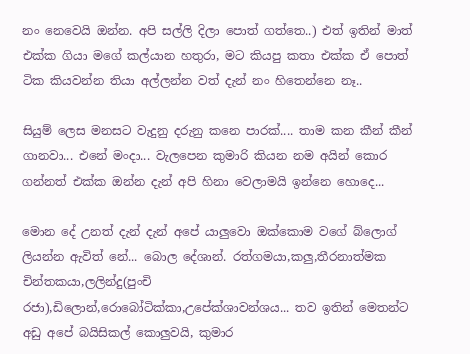නං නෙවෙයි ඔන්න. අපි සල්ලි දිලා පොත් ගත්තෙ..) එත් ඉතින් මාත් එක්ක ගියා මගේ කල්යාන හතුරා, මට කියපු කතා එක්ක ඒ පොත් ටික කියවන්න තියා අල්ලන්න වත් දැන් නං හිතෙන්නෙ නෑ..

සියුම් ලෙස මනසට වැදුනු දරුනු කනෙ පාරක්.... තාම කන කීන් කීන් ගානවා... එනේ මංදා... වැලපෙන කුමාරි කියන නම අයින් කොර ගන්නත් එක්ක ඔන්න දැන් අපි හිනා වෙලාමයි ඉන්නෙ හොදෙ...

මොන දේ උනත් දැන් දැන් අපේ යාලුවො ඔක්කොම වගේ බ්ලොග් ලියන්න ඇවිත් නේ... බොල දේශාන්. රත්ගමයා,කලු,තීරනාත්මක චින්තකයා,ලලින්දු(පුංචි රජා),ඩිලොන්,රොබෝටික්කා,උපේක්ශාවන්ශය... තව ඉතින් මෙතන්ට අඩු අපේ බයිසිකල් කොලුවයි, කුමාර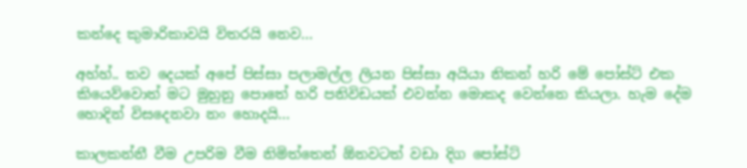කන්දෙ කුමාරිකාවයි විතරයි නෙව...

අහ්හ්.. තව දෙයක් අපේ පිස්සා පලාමල්ල ලියන පිස්සා අයියා නිකන් හරි මේ පෝස්ට් එක කියෙව්වොත් මට මුහුනු පොතේ හරි පනිවිඩයක් එවන්න මොකද වෙන්නෙ කියලා. හැම දේම හොදින් විසදෙනවා නං හොදයි...

කාලකන්නී වීම උපරිම වීම නිමිත්තෙන් ඕනවටත් වඩා දිග පෝස්ට්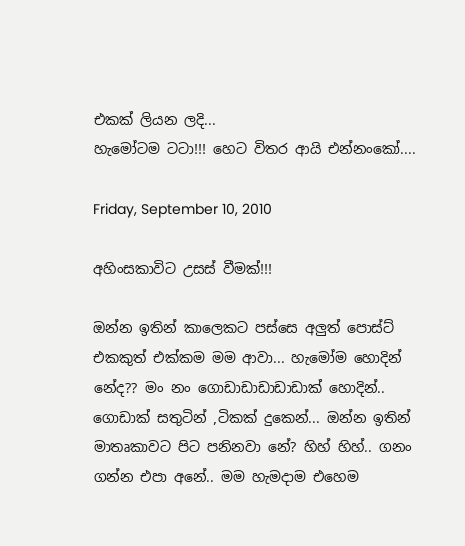එකක් ලියන ලදි...
හැමෝටම ටටා!!! හෙට විතර ආයි එන්නංකෝ....

Friday, September 10, 2010

අහිංසකාවිට උසස් වීමක්!!!

ඔන්න ඉතින් කාලෙකට පස්සෙ අලුත් පොස්ට් එකකුත් එක්කම මම ආවා... හැමෝම හොදින් නේද?? මං නං ගොඩාඩාඩාඩාඩාක් හොදින්.. ගොඩාක් සතුටින් ,ටිකක් දුකෙන්... ඔන්න ඉතින් මාතෘකාවට පිට පනිනවා නේ? හිහ් හිහ්.. ගනං ගන්න එපා අනේ.. මම හැමදාම එහෙම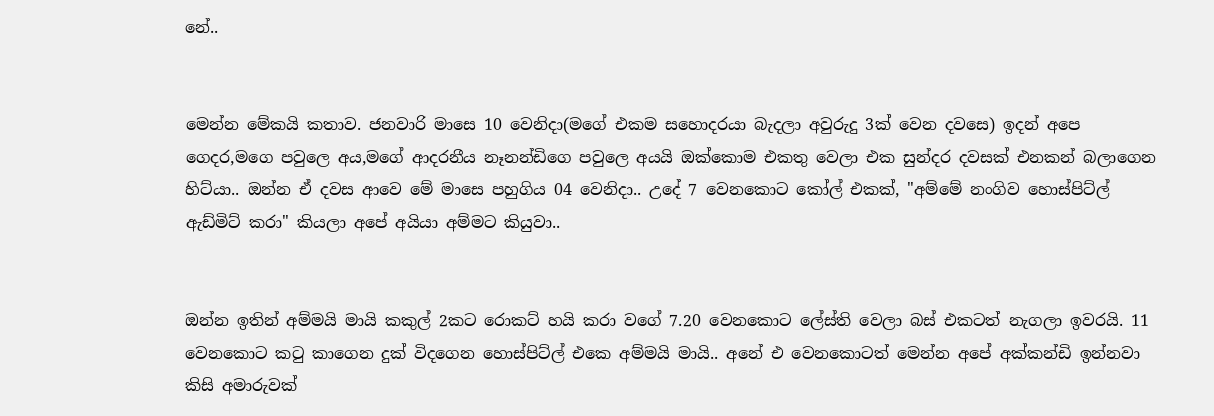නේ..


මෙන්න මේකයි කතාව. ජනවාරි මාසෙ 10 වෙනිදා(මගේ එකම සහොදරයා බැදලා අවුරුදු 3ක් වෙන දවසෙ) ඉදන් අපෙ ගෙදර,මගෙ පවුලෙ අය,මගේ ආදරනීය නෑනන්ඩිගෙ පවුලෙ අයයි ඔක්කොම එකතු වෙලා එක සුන්දර දවසක් එනකන් බලාගෙන හිට්යා.. ඔන්න ඒ දවස ආවෙ මේ මාසෙ පහුගිය 04 වෙනිදා.. උදේ 7 වෙනකොට කෝල් එකක්, "අම්මේ නංගිව හොස්පිට්ල් ඇඩ්මිට් කරා" කියලා අපේ අයියා අම්මට කියුවා..


ඔන්න ඉතින් අම්මයි මායි කකුල් 2කට රොකට් හයි කරා වගේ 7.20 වෙනකොට ලේස්ති වෙලා බස් එකටත් නැගලා ඉවරයි. 11 වෙනකොට කටු කාගෙන දුක් විදගෙන හොස්පිට්ල් එකෙ අම්මයි මායි.. අනේ එ වෙනකොටත් මෙන්න අපේ අක්කන්ඩි ඉන්නවා කිසි අමාරුවක්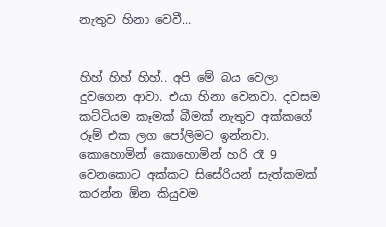නැතුව හිනා වෙවී...


හිහ් හිහ් හිහ්.. අපි මේ බය වෙලා දුවගෙන ආවා. එයා හිනා වෙනවා. දවසම කට්ටියම කෑමක් බීමක් නැතුව අක්කගේ රූම් එක ලග පෝලිමට ඉන්නවා. කොහොමින් කොහොමින් හරි රෑ 9 වෙනකොට අක්කට සිසේරියන් සැත්කමක් කරන්න ඕන කියුවම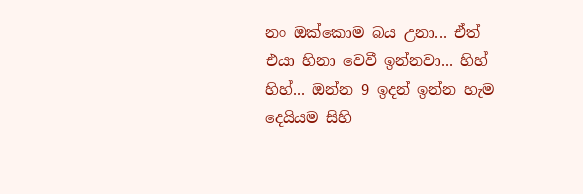නං ඔක්කොම බය උනා... ඒත් එයා හිනා වෙවී ඉන්නවා... හිහ් හිහ්... ඔන්න 9 ඉදන් ඉන්න හැම දෙයියම සිහි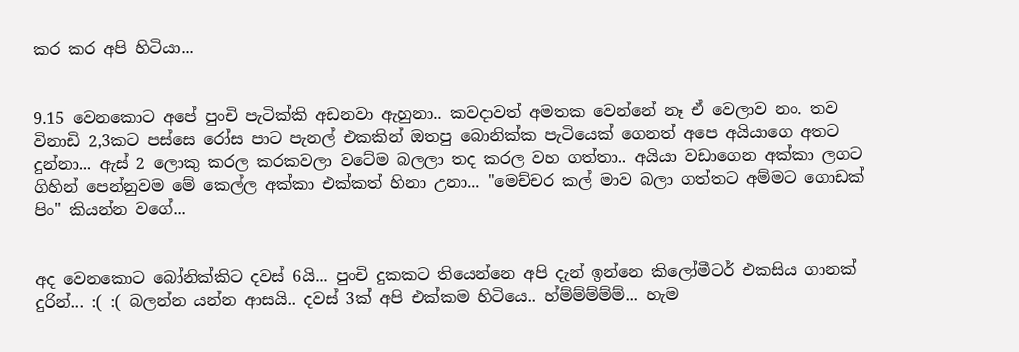කර කර අපි හිටියා...


9.15 වෙනකොට අපේ පුංචි පැටික්කි අඩනවා ඇහුනා.. කවදාවත් අමතක වෙන්නේ නෑ ඒ වෙලාව නං. තව විනාඩි 2,3කට පස්සෙ රෝස පාට පැනල් එකකින් ඔතපු බොනික්ක පැටියෙක් ගෙනත් අපෙ අයියාගෙ අතට දුන්නා... ඇස් 2 ලොකු කරල කරකවලා වටේම බලලා තද කරල වහ ගත්තා.. අයියා වඩාගෙන අක්කා ලගට ගිහින් පෙන්නුවම මේ කෙල්ල අක්කා එක්කත් හිනා උනා... "මෙච්චර කල් මාව බලා ගත්තට අම්මට ගොඩක් පිං" කියන්න වගේ...


අද වෙනකොට බෝනික්කිට දවස් 6යි... පුංචි දුකකට තියෙන්නෙ අපි දැන් ඉන්නෙ කිලෝමීටර් එකසිය ගානක් දුරින්... :( :( බලන්න යන්න ආසයි.. දවස් 3ක් අපි එක්කම හිටියෙ.. හ්ම්ම්ම්ම්ම්... හැම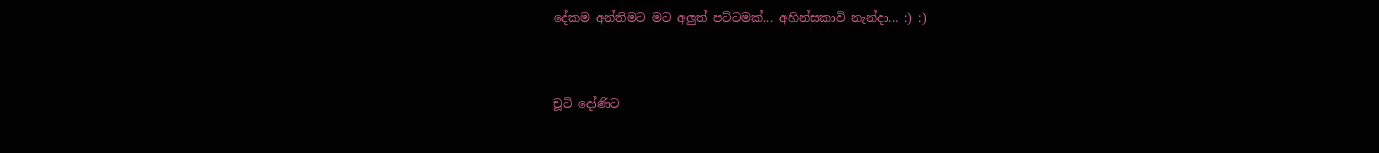දේකම අන්තිමට මට අලුත් පට්ටමක්... අහින්සකාවි නැන්දා... :) :)


චූටි දෝණිට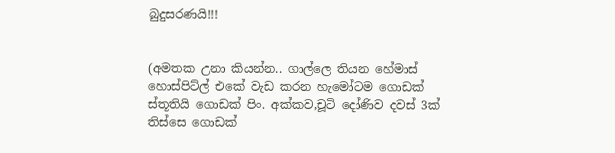බුදුසරණයි!!!


(අමතක උනා කියන්න.. ගාල්ලෙ තියන හේමාස් හොස්පිට්ල් එකේ වැඩ කරන හැමෝටම ගොඩක් ස්තූතියි ගොඩක් පිං. අක්කව,චූටි දෝණිව දවස් 3ක් තිස්සෙ ගොඩක්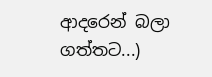ආදරෙන් බලා ගත්තට...)